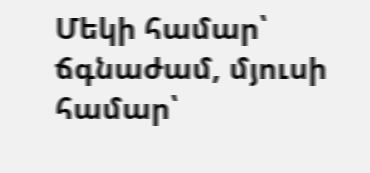Մեկի համար՝ ճգնաժամ, մյուսի համար՝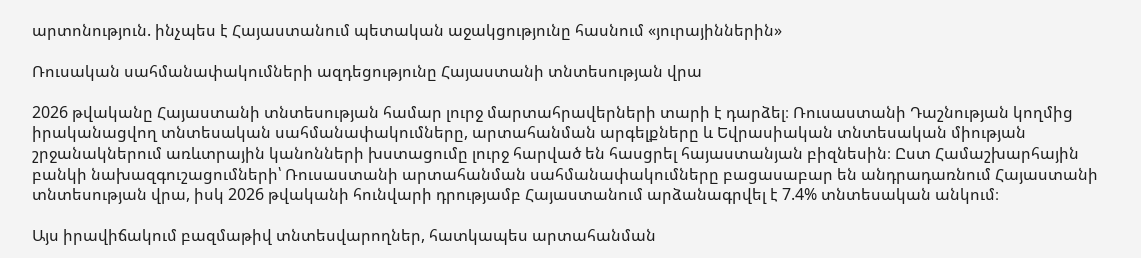արտոնություն. ինչպես է Հայաստանում պետական աջակցությունը հասնում «յուրայիններին»

Ռուսական սահմանափակումների ազդեցությունը Հայաստանի տնտեսության վրա

2026 թվականը Հայաստանի տնտեսության համար լուրջ մարտահրավերների տարի է դարձել։ Ռուսաստանի Դաշնության կողմից իրականացվող տնտեսական սահմանափակումները, արտահանման արգելքները և Եվրասիական տնտեսական միության շրջանակներում առևտրային կանոնների խստացումը լուրջ հարված են հասցրել հայաստանյան բիզնեսին։ Ըստ Համաշխարհային բանկի նախազգուշացումների՝ Ռուսաստանի արտահանման սահմանափակումները բացասաբար են անդրադառնում Հայաստանի տնտեսության վրա, իսկ 2026 թվականի հունվարի դրությամբ Հայաստանում արձանագրվել է 7.4% տնտեսական անկում։

Այս իրավիճակում բազմաթիվ տնտեսվարողներ, հատկապես արտահանման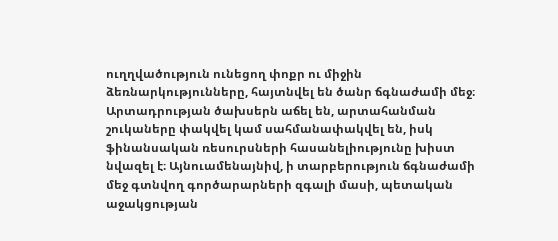ուղղվածություն ունեցող փոքր ու միջին ձեռնարկությունները, հայտնվել են ծանր ճգնաժամի մեջ։ Արտադրության ծախսերն աճել են, արտահանման շուկաները փակվել կամ սահմանափակվել են, իսկ ֆինանսական ռեսուրսների հասանելիությունը խիստ նվազել է։ Այնուամենայնիվ, ի տարբերություն ճգնաժամի մեջ գտնվող գործարարների զգալի մասի, պետական աջակցության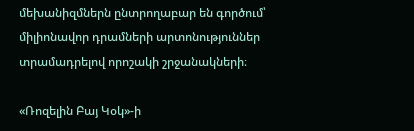մեխանիզմներն ընտրողաբար են գործում՝ միլիոնավոր դրամների արտոնություններ տրամադրելով որոշակի շրջանակների։

«Ռոզելին Բայ Կօկ»-ի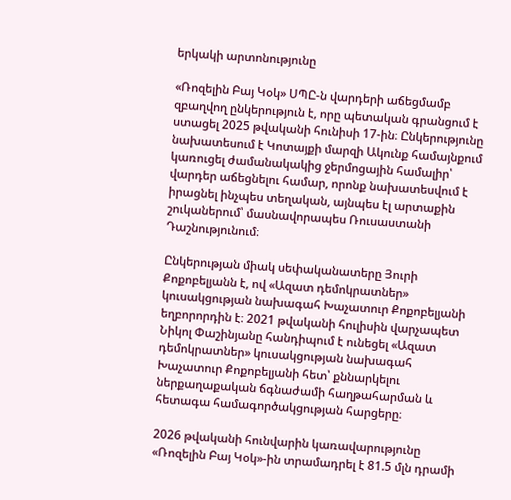երկակի արտոնությունը

«Ռոզելին Բայ Կօկ» ՍՊԸ-ն վարդերի աճեցմամբ զբաղվող ընկերություն է, որը պետական գրանցում է ստացել 2025 թվականի հունիսի 17-ին։ Ընկերությունը նախատեսում է Կոտայքի մարզի Ակունք համայնքում կառուցել ժամանակակից ջերմոցային համալիր՝ վարդեր աճեցնելու համար, որոնք նախատեսվում է իրացնել ինչպես տեղական, այնպես էլ արտաքին շուկաներում՝ մասնավորապես Ռուսաստանի Դաշնությունում։

Ընկերության միակ սեփականատերը Յուրի Քոքոբելյանն է, ով «Ազատ դեմոկրատներ» կուսակցության նախագահ Խաչատուր Քոքոբելյանի եղբորորդին է։ 2021 թվականի հուլիսին վարչապետ Նիկոլ Փաշինյանը հանդիպում է ունեցել «Ազատ դեմոկրատներ» կուսակցության նախագահ Խաչատուր Քոքոբելյանի հետ՝ քննարկելու ներքաղաքական ճգնաժամի հաղթահարման և հետագա համագործակցության հարցերը։

2026 թվականի հունվարին կառավարությունը «Ռոզելին Բայ Կօկ»-ին տրամադրել է 81.5 մլն դրամի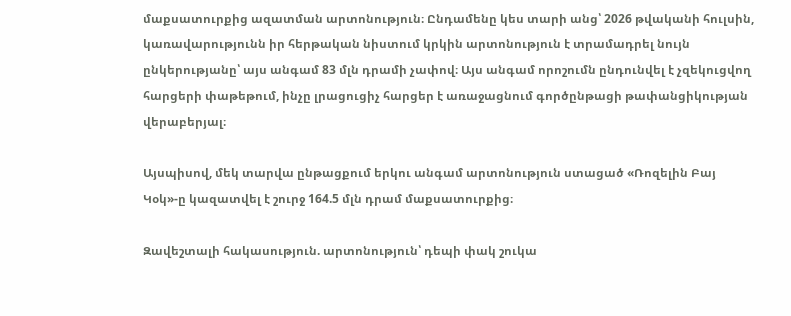մաքսատուրքից ազատման արտոնություն։ Ընդամենը կես տարի անց՝ 2026 թվականի հուլսին, կառավարությունն իր հերթական նիստում կրկին արտոնություն է տրամադրել նույն ընկերությանը՝ այս անգամ 83 մլն դրամի չափով։ Այս անգամ որոշումն ընդունվել է չզեկուցվող հարցերի փաթեթում, ինչը լրացուցիչ հարցեր է առաջացնում գործընթացի թափանցիկության վերաբերյալ։

Այսպիսով, մեկ տարվա ընթացքում երկու անգամ արտոնություն ստացած «Ռոզելին Բայ Կօկ»-ը կազատվել է շուրջ 164.5 մլն դրամ մաքսատուրքից։

Զավեշտալի հակասություն. արտոնություն՝ դեպի փակ շուկա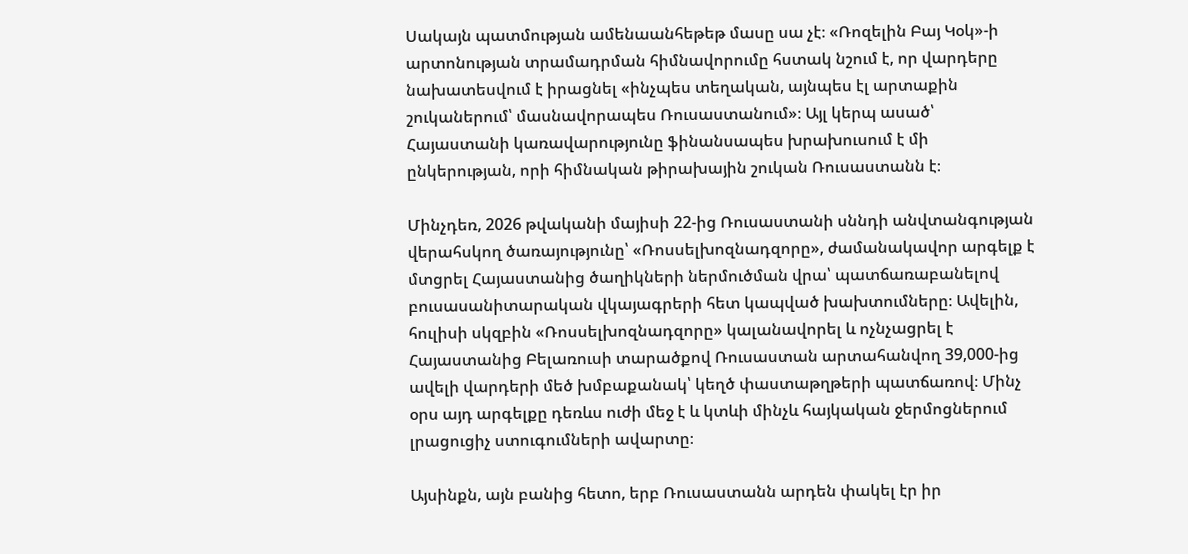Սակայն պատմության ամենաանհեթեթ մասը սա չէ։ «Ռոզելին Բայ Կօկ»-ի արտոնության տրամադրման հիմնավորումը հստակ նշում է, որ վարդերը նախատեսվում է իրացնել «ինչպես տեղական, այնպես էլ արտաքին շուկաներում՝ մասնավորապես Ռուսաստանում»։ Այլ կերպ ասած՝ Հայաստանի կառավարությունը ֆինանսապես խրախուսում է մի ընկերության, որի հիմնական թիրախային շուկան Ռուսաստանն է։

Մինչդեռ, 2026 թվականի մայիսի 22-ից Ռուսաստանի սննդի անվտանգության վերահսկող ծառայությունը՝ «Ռոսսելխոզնադզորը», ժամանակավոր արգելք է մտցրել Հայաստանից ծաղիկների ներմուծման վրա՝ պատճառաբանելով բուսասանիտարական վկայագրերի հետ կապված խախտումները։ Ավելին, հուլիսի սկզբին «Ռոսսելխոզնադզորը» կալանավորել և ոչնչացրել է Հայաստանից Բելառուսի տարածքով Ռուսաստան արտահանվող 39,000-ից ավելի վարդերի մեծ խմբաքանակ՝ կեղծ փաստաթղթերի պատճառով։ Մինչ օրս այդ արգելքը դեռևս ուժի մեջ է և կտևի մինչև հայկական ջերմոցներում լրացուցիչ ստուգումների ավարտը։

Այսինքն, այն բանից հետո, երբ Ռուսաստանն արդեն փակել էր իր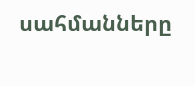սահմանները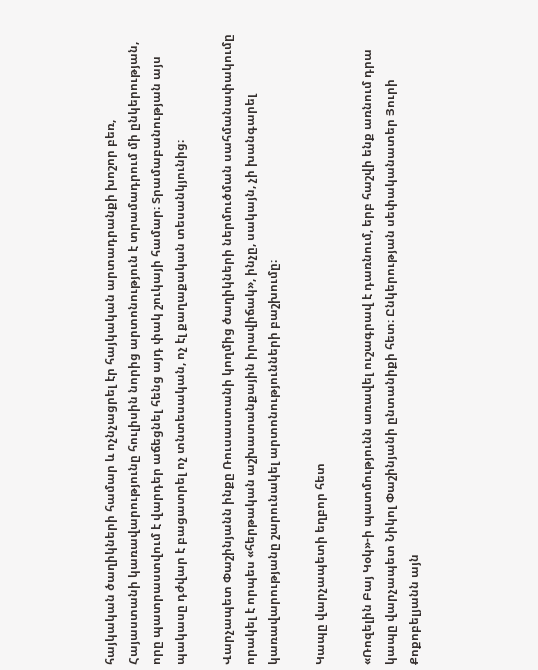հայկական ծաղիկների համար և ոչնչացրել էր հայկական արտադրանքի խոշոր բեռ, Հայաստանի կառավարությունը հուլիսին նորից արտոնություն է տրամադրում մի ընկերության, որը պատրաստվում է վարդեր աճեցնել հենց այդ փակ շուկայի համար։ Տրամաբանության այս պակասը դժվար է բացատրել ոչ տնտեսական, ոչ էլ քաղաքական տեսանկյունից։

Վարչապետ Փաշինյանն ինքը Ռուսաստանի կողմից ծաղիկների ներմուծման սահմանափակումը որակել է որպես «հերթական աշխատանքային իրավիճակ», ինչը, սակայն, չի խանգարել կառավարությանը շարունակել արտոնությունների բաշխումը։

Կապը վարչապետի եղբոր հետ

«Ռոզելին Բայ Կօկ»-ի պատմությունն առավել ուշագրավ է դառնում, երբ հաշվի ենք առնում դրա կապը վարչապետ Նիկոլ Փաշինյանի ընտանիքի հետ։ Ընկերության սեփականատեր Յուրի Քոքոբելյանն այն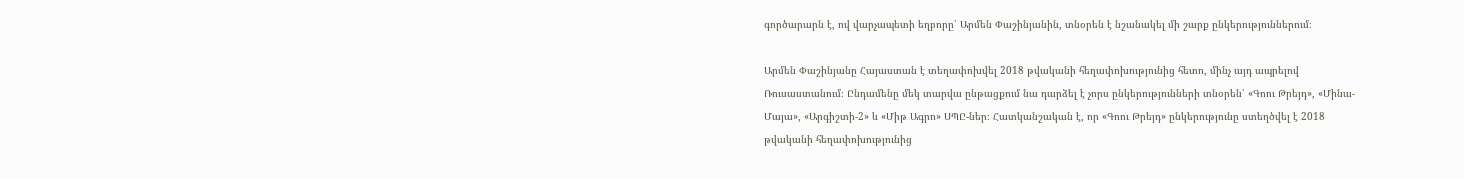գործարարն է, ով վարչապետի եղբորը՝ Արմեն Փաշինյանին, տնօրեն է նշանակել մի շարք ընկերություններում։

Արմեն Փաշինյանը Հայաստան է տեղափոխվել 2018 թվականի հեղափոխությունից հետո, մինչ այդ ապրելով Ռուսաստանում։ Ընդամենը մեկ տարվա ընթացքում նա դարձել է չորս ընկերությունների տնօրեն՝ «Գոու Թրեյդ», «Մինա-Մայա», «Արգիշտի-2» և «Միթ Ագրո» ՍՊԸ-ներ։ Հատկանշական է, որ «Գոու Թրեյդ» ընկերությունը ստեղծվել է 2018 թվականի հեղափոխությունից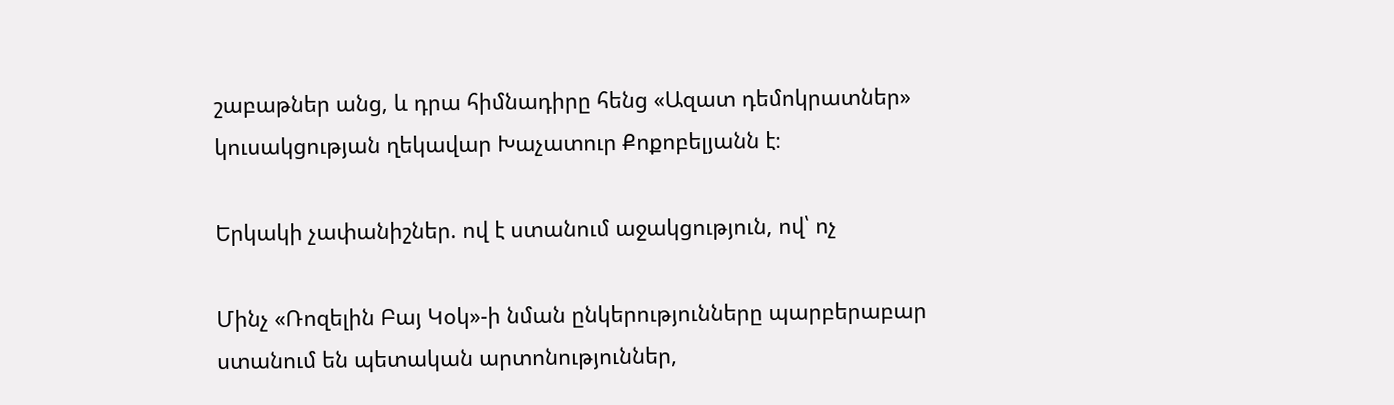շաբաթներ անց, և դրա հիմնադիրը հենց «Ազատ դեմոկրատներ» կուսակցության ղեկավար Խաչատուր Քոքոբելյանն է։

Երկակի չափանիշներ. ով է ստանում աջակցություն, ով՝ ոչ

Մինչ «Ռոզելին Բայ Կօկ»-ի նման ընկերությունները պարբերաբար ստանում են պետական արտոնություններ,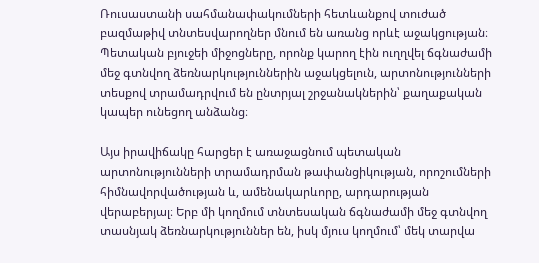Ռուսաստանի սահմանափակումների հետևանքով տուժած բազմաթիվ տնտեսվարողներ մնում են առանց որևէ աջակցության։ Պետական բյուջեի միջոցները, որոնք կարող էին ուղղվել ճգնաժամի մեջ գտնվող ձեռնարկություններին աջակցելուն, արտոնությունների տեսքով տրամադրվում են ընտրյալ շրջանակներին՝ քաղաքական կապեր ունեցող անձանց։

Այս իրավիճակը հարցեր է առաջացնում պետական արտոնությունների տրամադրման թափանցիկության, որոշումների հիմնավորվածության և, ամենակարևորը, արդարության վերաբերյալ։ Երբ մի կողմում տնտեսական ճգնաժամի մեջ գտնվող տասնյակ ձեռնարկություններ են, իսկ մյուս կողմում՝ մեկ տարվա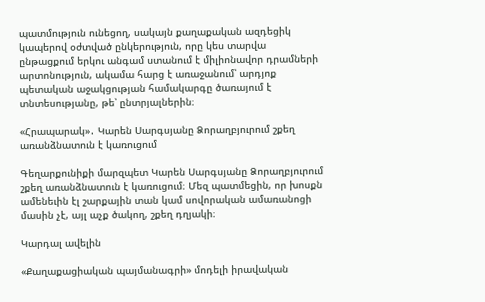պատմություն ունեցող, սակայն քաղաքական ազդեցիկ կապերով օժտված ընկերություն, որը կես տարվա ընթացքում երկու անգամ ստանում է միլիոնավոր դրամների արտոնություն, ակամա հարց է առաջանում՝ արդյոք պետական աջակցության համակարգը ծառայում է տնտեսությանը, թե՝ ընտրյալներին։

«Հրապարակ»․ Կարեն Սարգսյանը Ձորաղբյուրում շքեղ առանձնատուն է կառուցում

Գեղարքունիքի մարզպետ Կարեն Սարգսյանը Ձորաղբյուրում շքեղ առանձնատուն է կառուցում։ Մեզ պատմեցին, որ խոսքն ամենեւին էլ շարքային տան կամ սովորական ամառանոցի մասին չէ, այլ աչք ծակող, շքեղ դղյակի։

Կարդալ ավելին

«Քաղաքացիական պայմանագրի» մոդելի իրավական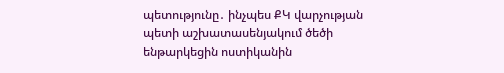պետությունը․ ինչպես ՔԿ վարչության պետի աշխատասենյակում ծեծի ենթարկեցին ոստիկանին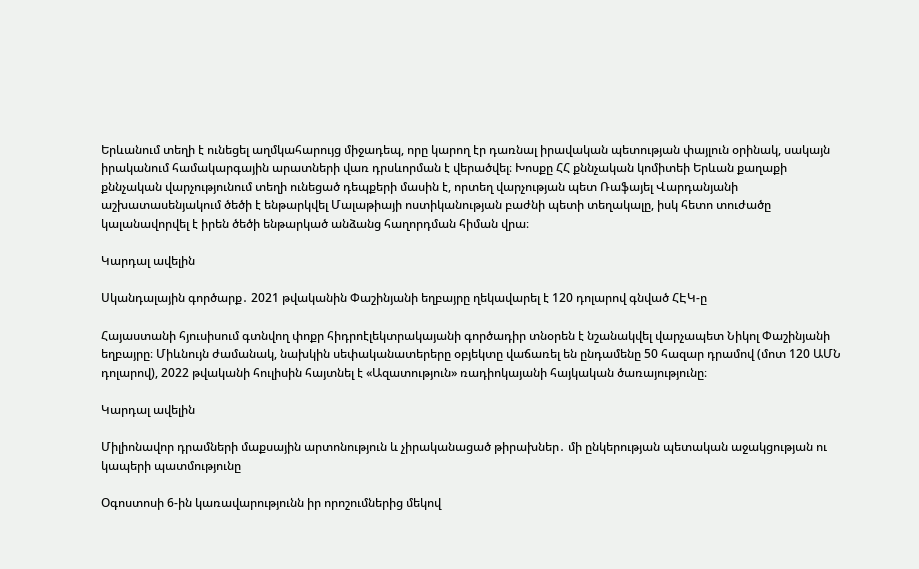Երևանում տեղի է ունեցել աղմկահարույց միջադեպ, որը կարող էր դառնալ իրավական պետության փայլուն օրինակ, սակայն իրականում համակարգային արատների վառ դրսևորման է վերածվել։ Խոսքը ՀՀ քննչական կոմիտեի Երևան քաղաքի քննչական վարչությունում տեղի ունեցած դեպքերի մասին է, որտեղ վարչության պետ Ռաֆայել Վարդանյանի աշխատասենյակում ծեծի է ենթարկվել Մալաթիայի ոստիկանության բաժնի պետի տեղակալը, իսկ հետո տուժածը կալանավորվել է իրեն ծեծի ենթարկած անձանց հաղորդման հիման վրա։

Կարդալ ավելին

Սկանդալային գործարք․ 2021 թվականին Փաշինյանի եղբայրը ղեկավարել է 120 դոլարով գնված ՀԷԿ-ը

Հայաստանի հյուսիսում գտնվող փոքր հիդրոէլեկտրակայանի գործադիր տնօրեն է նշանակվել վարչապետ Նիկոլ Փաշինյանի եղբայրը։ Միևնույն ժամանակ, նախկին սեփականատերերը օբյեկտը վաճառել են ընդամենը 50 հազար դրամով (մոտ 120 ԱՄՆ դոլարով), 2022 թվականի հուլիսին հայտնել է «Ազատություն» ռադիոկայանի հայկական ծառայությունը։

Կարդալ ավելին

Միլիոնավոր դրամների մաքսային արտոնություն և չիրականացած թիրախներ․ մի ընկերության պետական աջակցության ու կապերի պատմությունը

Օգոստոսի 6-ին կառավարությունն իր որոշումներից մեկով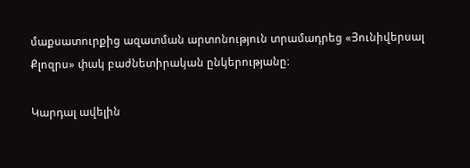մաքսատուրքից ազատման արտոնություն տրամադրեց «Յունիվերսալ Քլոզրս» փակ բաժնետիրական ընկերությանը։

Կարդալ ավելին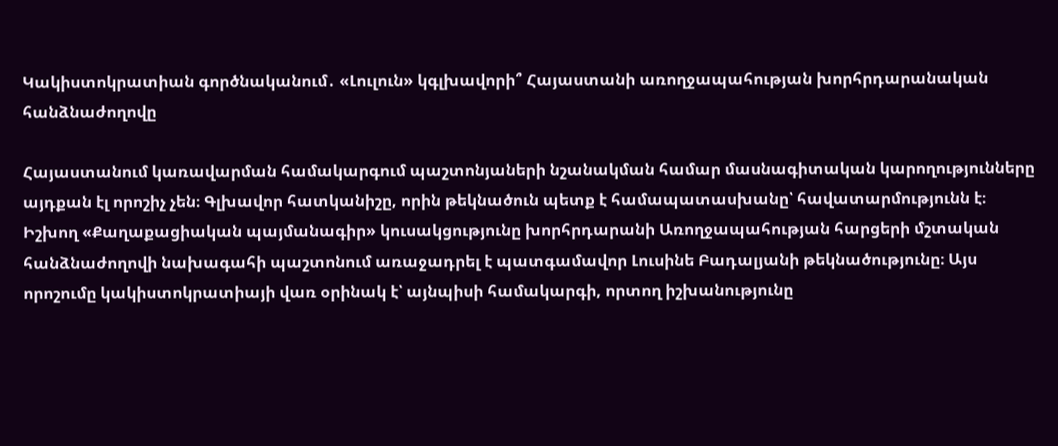Կակիստոկրատիան գործնականում․ «Լուլուն» կգլխավորի՞ Հայաստանի առողջապահության խորհրդարանական հանձնաժողովը

Հայաստանում կառավարման համակարգում պաշտոնյաների նշանակման համար մասնագիտական կարողությունները այդքան էլ որոշիչ չեն։ Գլխավոր հատկանիշը, որին թեկնածուն պետք է համապատասխանը՝ հավատարմությունն է։ Իշխող «Քաղաքացիական պայմանագիր» կուսակցությունը խորհրդարանի Առողջապահության հարցերի մշտական հանձնաժողովի նախագահի պաշտոնում առաջադրել է պատգամավոր Լուսինե Բադալյանի թեկնածությունը։ Այս որոշումը կակիստոկրատիայի վառ օրինակ է՝ այնպիսի համակարգի, որտող իշխանությունը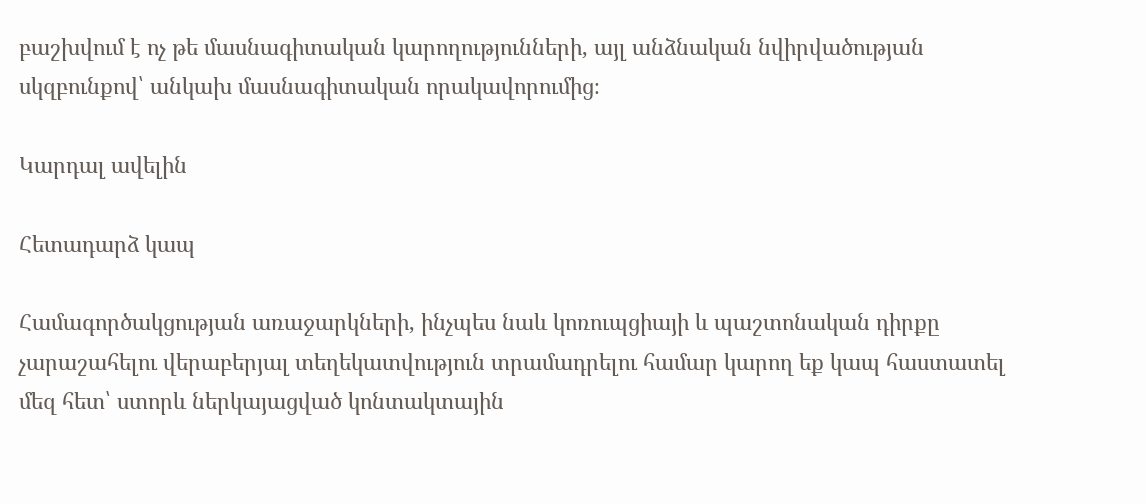բաշխվում է ոչ թե մասնագիտական կարողությունների, այլ անձնական նվիրվածության սկզբունքով՝ անկախ մասնագիտական որակավորումից։

Կարդալ ավելին

Հետադարձ կապ

Համագործակցության առաջարկների, ինչպես նաև կոռուպցիայի և պաշտոնական դիրքը չարաշահելու վերաբերյալ տեղեկատվություն տրամադրելու համար կարող եք կապ հաստատել մեզ հետ՝ ստորև ներկայացված կոնտակտային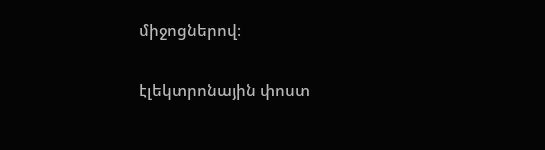միջոցներով։

էլեկտրոնային փոստ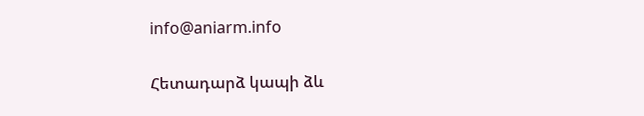info@aniarm.info

Հետադարձ կապի ձև